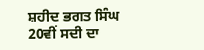ਸ਼ਹੀਦ ਭਗਤ ਸਿੰਘ 20ਵੀਂ ਸਦੀ ਦਾ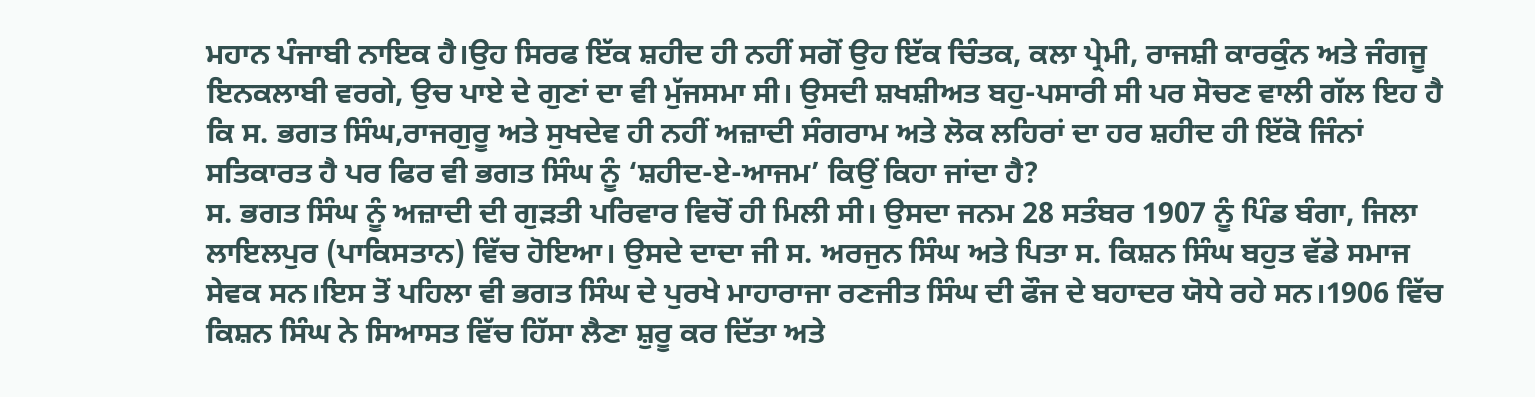ਮਹਾਨ ਪੰਜਾਬੀ ਨਾਇਕ ਹੈ।ਉਹ ਸਿਰਫ ਇੱਕ ਸ਼ਹੀਦ ਹੀ ਨਹੀਂ ਸਗੋਂ ਉਹ ਇੱਕ ਚਿੰਤਕ, ਕਲਾ ਪ੍ਰੇਮੀ, ਰਾਜਸ਼ੀ ਕਾਰਕੁੰਨ ਅਤੇ ਜੰਗਜੂ ਇਨਕਲਾਬੀ ਵਰਗੇ, ਉਚ ਪਾਏ ਦੇ ਗੁਣਾਂ ਦਾ ਵੀ ਮੁੱਜਸਮਾ ਸੀ। ਉਸਦੀ ਸ਼ਖਸ਼ੀਅਤ ਬਹੁ-ਪਸਾਰੀ ਸੀ ਪਰ ਸੋਚਣ ਵਾਲੀ ਗੱਲ ਇਹ ਹੈ ਕਿ ਸ. ਭਗਤ ਸਿੰਘ,ਰਾਜਗੁਰੂ ਅਤੇ ਸੁਖਦੇਵ ਹੀ ਨਹੀਂ ਅਜ਼ਾਦੀ ਸੰਗਰਾਮ ਅਤੇ ਲੋਕ ਲਹਿਰਾਂ ਦਾ ਹਰ ਸ਼ਹੀਦ ਹੀ ਇੱਕੋ ਜਿੰਨਾਂ ਸਤਿਕਾਰਤ ਹੈ ਪਰ ਫਿਰ ਵੀ ਭਗਤ ਸਿੰਘ ਨੂੰ ‘ਸ਼ਹੀਦ-ਏ-ਆਜਮ’ ਕਿਉਂ ਕਿਹਾ ਜਾਂਦਾ ਹੈ?
ਸ. ਭਗਤ ਸਿੰਘ ਨੂੰ ਅਜ਼ਾਦੀ ਦੀ ਗੁੜਤੀ ਪਰਿਵਾਰ ਵਿਚੋਂ ਹੀ ਮਿਲੀ ਸੀ। ਉਸਦਾ ਜਨਮ 28 ਸਤੰਬਰ 1907 ਨੂੰ ਪਿੰਡ ਬੰਗਾ, ਜਿਲਾ ਲਾਇਲਪੁਰ (ਪਾਕਿਸਤਾਨ) ਵਿੱਚ ਹੋਇਆ। ਉਸਦੇ ਦਾਦਾ ਜੀ ਸ. ਅਰਜੁਨ ਸਿੰਘ ਅਤੇ ਪਿਤਾ ਸ. ਕਿਸ਼ਨ ਸਿੰਘ ਬਹੁਤ ਵੱਡੇ ਸਮਾਜ ਸੇਵਕ ਸਨ।ਇਸ ਤੋਂ ਪਹਿਲਾ ਵੀ ਭਗਤ ਸਿੰਘ ਦੇ ਪੁਰਖੇ ਮਾਹਾਰਾਜਾ ਰਣਜੀਤ ਸਿੰਘ ਦੀ ਫੌਜ ਦੇ ਬਹਾਦਰ ਯੋਧੇ ਰਹੇ ਸਨ।1906 ਵਿੱਚ ਕਿਸ਼ਨ ਸਿੰਘ ਨੇ ਸਿਆਸਤ ਵਿੱਚ ਹਿੱਸਾ ਲੈਣਾ ਸ਼ੁਰੂ ਕਰ ਦਿੱਤਾ ਅਤੇ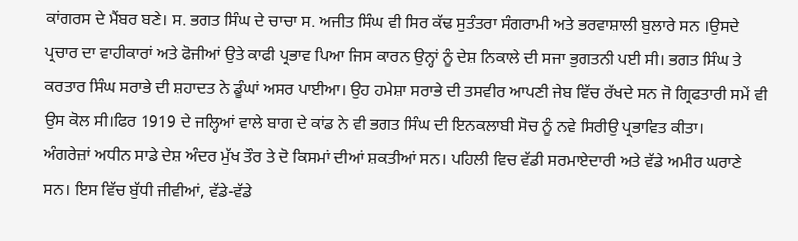ਕਾਂਗਰਸ ਦੇ ਮੈਂਬਰ ਬਣੇ। ਸ. ਭਗਤ ਸਿੰਘ ਦੇ ਚਾਚਾ ਸ. ਅਜੀਤ ਸਿੰਘ ਵੀ ਸਿਰ ਕੱਢ ਸੁਤੰਤਰਾ ਸੰਗਰਾਮੀ ਅਤੇ ਭਰਵਾਸ਼ਾਲੀ ਬੁਲਾਰੇ ਸਨ ।ਉਸਦੇ ਪ੍ਰਚਾਰ ਦਾ ਵਾਹੀਕਾਰਾਂ ਅਤੇ ਫੋਜੀਆਂ ਉਤੇ ਕਾਫੀ ਪ੍ਰਭਾਵ ਪਿਆ ਜਿਸ ਕਾਰਨ ਉਨ੍ਹਾਂ ਨੂੰ ਦੇਸ਼ ਨਿਕਾਲੇ ਦੀ ਸਜਾ ਭੁਗਤਨੀ ਪਈ ਸੀ। ਭਗਤ ਸਿੰਘ ਤੇ ਕਰਤਾਰ ਸਿੰਘ ਸਰਾਭੇ ਦੀ ਸ਼ਹਾਦਤ ਨੇ ਡੂੰਘਾਂ ਅਸਰ ਪਾਈਆ। ਉਹ ਹਮੇਸ਼ਾ ਸਰਾਭੇ ਦੀ ਤਸਵੀਰ ਆਪਣੀ ਜੇਬ ਵਿੱਚ ਰੱਖਦੇ ਸਨ ਜੋ ਗ੍ਰਿਫਤਾਰੀ ਸਮੇਂ ਵੀ ਉਸ ਕੋਲ ਸੀ।ਫਿਰ 1919 ਦੇ ਜਲ੍ਹਿਆਂ ਵਾਲੇ ਬਾਗ ਦੇ ਕਾਂਡ ਨੇ ਵੀ ਭਗਤ ਸਿੰਘ ਦੀ ਇਨਕਲਾਬੀ ਸੋਚ ਨੂੰ ਨਵੇ ਸਿਰੀਉ ਪ੍ਰਭਾਵਿਤ ਕੀਤਾ।
ਅੰਗਰੇਜ਼ਾਂ ਅਧੀਨ ਸਾਡੇ ਦੇਸ਼ ਅੰਦਰ ਮੁੱਖ ਤੌਰ ਤੇ ਦੋ ਕਿਸਮਾਂ ਦੀਆਂ ਸ਼ਕਤੀਆਂ ਸਨ। ਪਹਿਲੀ ਵਿਚ ਵੱਡੀ ਸਰਮਾਏਦਾਰੀ ਅਤੇ ਵੱਡੇ ਅਮੀਰ ਘਰਾਣੇ ਸਨ। ਇਸ ਵਿੱਚ ਬੁੱਧੀ ਜੀਵੀਆਂ, ਵੱਡੇ-ਵੱਡੇ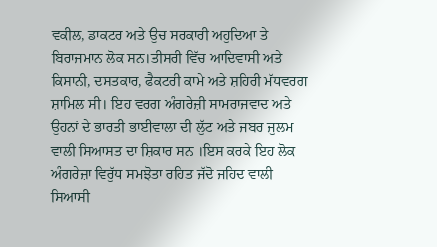ਵਕੀਲ, ਡਾਕਟਰ ਅਤੇ ਉਚ ਸਰਕਾਰੀ ਅਹੁਦਿਆ ਤੇ ਬਿਰਾਜਮਾਨ ਲੋਕ ਸਨ।ਤੀਸਰੀ ਵਿੱਚ ਆਦਿਵਾਸੀ ਅਤੇ ਕਿਸਾਨੀ, ਦਸਤਕਾਰ, ਫੈਕਟਰੀ ਕਾਮੇ ਅਤੇ ਸ਼ਹਿਰੀ ਮੱਧਵਰਗ ਸ਼ਾਮਿਲ ਸੀ। ਇਹ ਵਰਗ ਅੰਗਰੇਜ਼ੀ ਸਾਮਰਾਜਵਾਦ ਅਤੇ ਉਹਨਾਂ ਦੇ ਭਾਰਤੀ ਭਾਈਵਾਲਾ ਦੀ ਲੁੱਟ ਅਤੇ ਜਬਰ ਜੁਲਮ ਵਾਲੀ ਸਿਆਸਤ ਦਾ ਸ਼ਿਕਾਰ ਸਨ ।ਇਸ ਕਰਕੇ ਇਹ ਲੋਕ ਅੰਗਰੇਜ਼ਾ ਵਿਰੁੱਧ ਸਮਝੋਤਾ ਰਹਿਤ ਜੱਦੋ ਜਹਿਦ ਵਾਲੀ ਸਿਆਸੀ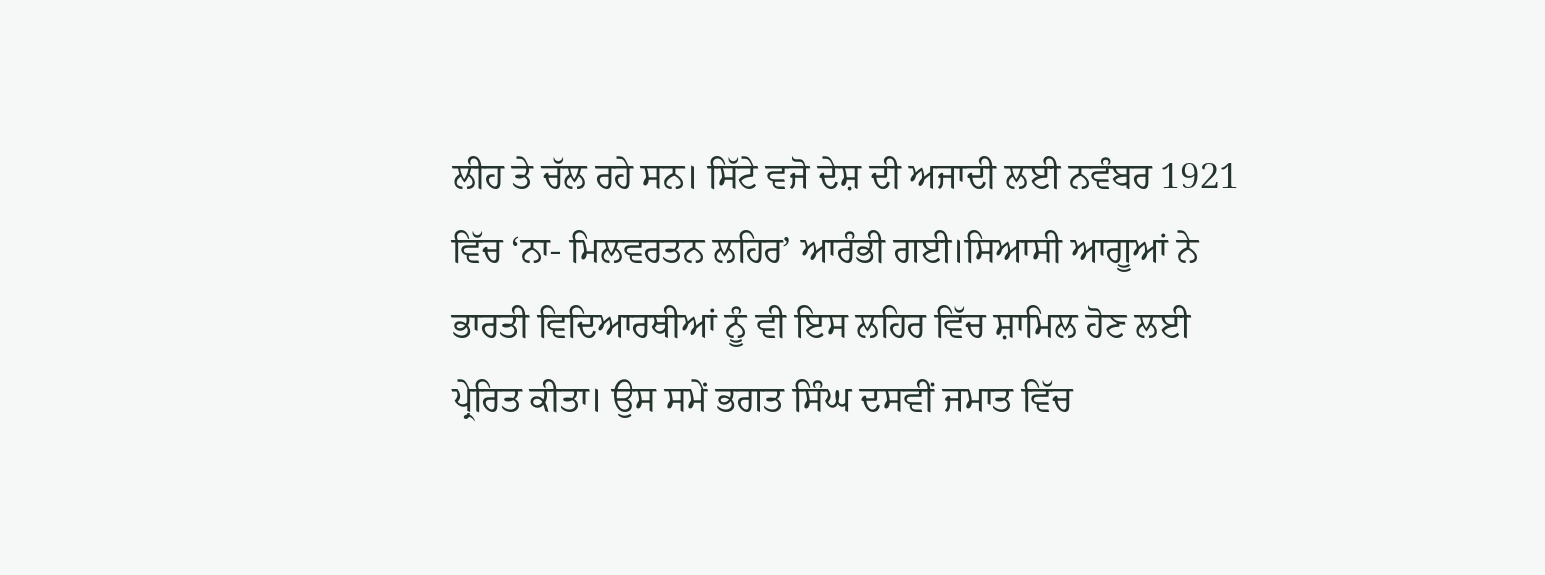ਲੀਹ ਤੇ ਚੱਲ ਰਹੇ ਸਨ। ਸਿੱਟੇ ਵਜੋ ਦੇਸ਼ ਦੀ ਅਜਾਦੀ ਲਈ ਨਵੰਬਰ 1921 ਵਿੱਚ ‘ਨਾ- ਮਿਲਵਰਤਨ ਲਹਿਰ’ ਆਰੰਭੀ ਗਈ।ਸਿਆਸੀ ਆਗੂਆਂ ਨੇ ਭਾਰਤੀ ਵਿਦਿਆਰਥੀਆਂ ਨੂੰ ਵੀ ਇਸ ਲਹਿਰ ਵਿੱਚ ਸ਼ਾਮਿਲ ਹੋਣ ਲਈ ਪ੍ਰੇਰਿਤ ਕੀਤਾ। ਉਸ ਸਮੇਂ ਭਗਤ ਸਿੰਘ ਦਸਵੀਂ ਜਮਾਤ ਵਿੱਚ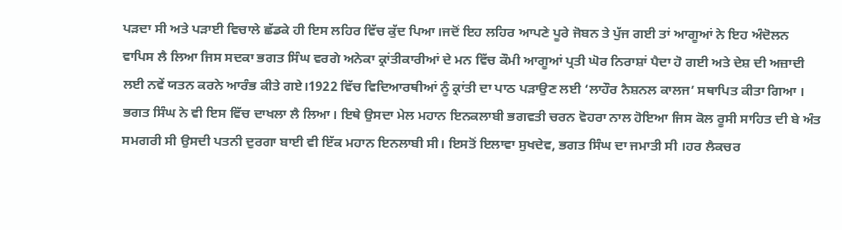ਪੜਦਾ ਸੀ ਅਤੇ ਪੜਾਈ ਵਿਚਾਲੇ ਛੱਡਕੇ ਹੀ ਇਸ ਲਹਿਰ ਵਿੱਚ ਕੁੱਦ ਪਿਆ।ਜਦੋਂ ਇਹ ਲਹਿਰ ਆਪਣੇ ਪੂਰੇ ਜੋਬਨ ਤੇ ਪੁੱਜ ਗਈ ਤਾਂ ਆਗੂਆਂ ਨੇ ਇਹ ਅੰਦੋਲਨ ਵਾਪਿਸ ਲੈ ਲਿਆ ਜਿਸ ਸਦਕਾ ਭਗਤ ਸਿੰਘ ਵਰਗੇ ਅਨੇਕਾ ਕ੍ਰਾਂਤੀਕਾਰੀਆਂ ਦੇ ਮਨ ਵਿੱਚ ਕੌਮੀ ਆਗੂਆਂ ਪ੍ਰਤੀ ਘੋਰ ਨਿਰਾਸ਼ਾਂ ਪੈਦਾ ਹੋ ਗਈ ਅਤੇ ਦੇਸ਼ ਦੀ ਅਜ਼ਾਦੀ ਲਈ ਨਵੇਂ ਯਤਨ ਕਰਨੇ ਆਰੰਭ ਕੀਤੇ ਗਏ।1922 ਵਿੱਚ ਵਿਦਿਆਰਥੀਆਂ ਨੂੰ ਕ੍ਰਾਂਤੀ ਦਾ ਪਾਠ ਪੜਾਉਣ ਲਈ ‘ਲਾਹੌਰ ਨੈਸ਼ਨਲ ਕਾਲਜ’ ਸਥਾਪਿਤ ਕੀਤਾ ਗਿਆ । ਭਗਤ ਸਿੰਘ ਨੇ ਵੀ ਇਸ ਵਿੱਚ ਦਾਖਲਾ ਲੈ ਲਿਆ। ਇਥੇ ਉਸਦਾ ਮੇਲ ਮਹਾਨ ਇਨਕਲਾਬੀ ਭਗਵਤੀ ਚਰਨ ਵੋਹਰਾ ਨਾਲ ਹੋਇਆ ਜਿਸ ਕੋਲ ਰੂਸੀ ਸਾਹਿਤ ਦੀ ਬੇ ਅੰਤ ਸਮਗਰੀ ਸੀ ਉਸਦੀ ਪਤਨੀ ਦੁਰਗਾ ਬਾਈ ਵੀ ਇੱਕ ਮਹਾਨ ਇਨਲਾਬੀ ਸੀ। ਇਸਤੋਂ ਇਲਾਵਾ ਸੁਖਦੇਵ, ਭਗਤ ਸਿੰਘ ਦਾ ਜਮਾਤੀ ਸੀ ।ਹਰ ਲੈਕਚਰ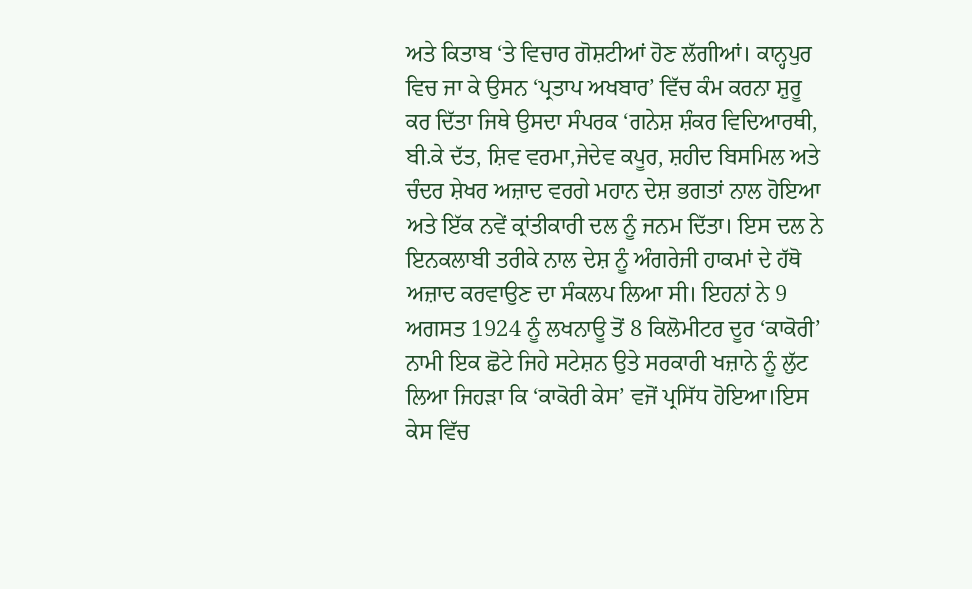ਅਤੇ ਕਿਤਾਬ ‘ਤੇ ਵਿਚਾਰ ਗੋਸ਼ਟੀਆਂ ਹੋਣ ਲੱਗੀਆਂ। ਕਾਨ੍ਹਪੁਰ ਵਿਚ ਜਾ ਕੇ ਉਸਨ ‘ਪ੍ਰਤਾਪ ਅਖਬਾਰ’ ਵਿੱਚ ਕੰਮ ਕਰਨਾ ਸ਼ੁਰੂ ਕਰ ਦਿੱਤਾ ਜਿਥੇ ਉਸਦਾ ਸੰਪਰਕ ‘ਗਨੇਸ਼ ਸ਼ੰਕਰ ਵਿਦਿਆਰਥੀ, ਬੀ.ਕੇ ਦੱਤ, ਸ਼ਿਵ ਵਰਮਾ,ਜੇਦੇਵ ਕਪੂਰ, ਸ਼ਹੀਦ ਬਿਸਮਿਲ ਅਤੇ ਚੰਦਰ ਸ਼ੇਖਰ ਅਜ਼ਾਦ ਵਰਗੇ ਮਹਾਨ ਦੇਸ਼ ਭਗਤਾਂ ਨਾਲ ਹੋਇਆ ਅਤੇ ਇੱਕ ਨਵੇਂ ਕ੍ਰਾਂਤੀਕਾਰੀ ਦਲ ਨੂੰ ਜਨਮ ਦਿੱਤਾ। ਇਸ ਦਲ ਨੇ ਇਨਕਲਾਬੀ ਤਰੀਕੇ ਨਾਲ ਦੇਸ਼ ਨੂੰ ਅੰਗਰੇਜੀ ਹਾਕਮਾਂ ਦੇ ਹੱਥੋ ਅਜ਼ਾਦ ਕਰਵਾਉਣ ਦਾ ਸੰਕਲਪ ਲਿਆ ਸੀ। ਇਹਨਾਂ ਨੇ 9 ਅਗਸਤ 1924 ਨੂੰ ਲਖਨਾਊ ਤੋਂ 8 ਕਿਲੋਮੀਟਰ ਦੂਰ ‘ਕਾਕੋਰੀ’ ਨਾਮੀ ਇਕ ਛੋਟੇ ਜਿਹੇ ਸਟੇਸ਼ਨ ਉਤੇ ਸਰਕਾਰੀ ਖਜ਼ਾਨੇ ਨੂੰ ਲੁੱਟ ਲਿਆ ਜਿਹੜਾ ਕਿ ‘ਕਾਕੋਰੀ ਕੇਸ’ ਵਜੋਂ ਪ੍ਰਸਿੱਧ ਹੋਇਆ।ਇਸ ਕੇਸ ਵਿੱਚ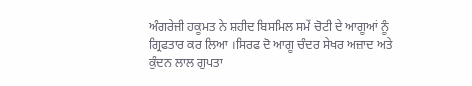ਅੰਗਰੇਜੀ ਹਕੂਮਤ ਨੇ ਸ਼ਹੀਦ ਬਿਸਮਿਲ ਸਮੇਂ ਚੋਟੀ ਦੇ ਆਗੂਆਂ ਨੂੰ ਗ੍ਰਿਫਤਾਰ ਕਰ ਲਿਆ ।ਸਿਰਫ ਦੋ ਆਗੂ ਚੰਦਰ ਸੇਖਰ ਅਜ਼ਾਦ ਅਤੇ ਕੁੰਦਨ ਲਾਲ ਗੁਪਤਾ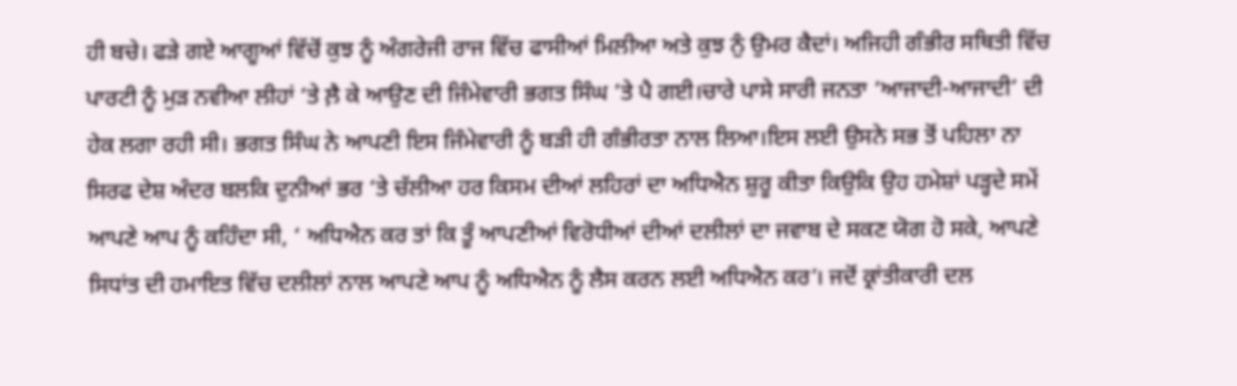ਹੀ ਬਚੇ। ਫੜੇ ਗਏ ਆਗੂਆਂ ਵਿੱਚੋਂ ਕੁਝ ਨੂੰ ਅੰਗਰੇਜੀ ਰਾਜ ਵਿੱਚ ਫਾਸੀਆਂ ਮਿਲੀਆ ਅਤੇ ਕੁਝ ਨੁੰ ਉਮਰ ਕੈਦਾਂ। ਅਜਿਹੀ ਗੰਭੀਰ ਸਥਿਤੀ ਵਿੱਚ ਪਾਰਟੀ ਨੂੰ ਮੁੜ ਨਵੀਆ ਲੀਹਾਂ ‘ਤੇ ਲ਼ੈ ਕੇ ਆਉਣ ਦੀ ਜਿੰਮੇਵਾਰੀ ਭਗਤ ਸਿੰਘ ’ਤੇ ਪੈ ਗਈ।ਚਾਰੇ ਪਾਸੇ ਸਾਰੀ ਜਨਤਾ ‘ਆਜਾਦੀ-ਆਜਾਦੀ’ ਦੀ ਹੇਕ ਲਗਾ ਰਹੀ ਸੀ। ਭਗਤ ਸਿੰਘ ਨੇ ਆਪਣੀ ਇਸ ਜਿੰਮੇਵਾਰੀ ਨੂੰ ਬੜੀ ਹੀ ਗੰਭੀਰਤਾ ਨਾਲ ਲਿਆ।ਇਸ ਲਈ ਉਸਨੇ ਸਭ ਤੋਂ ਪਹਿਲਾ ਨਾ ਸਿਰਫ ਦੇਸ਼ ਅੰਦਰ ਬਲਕਿ ਦੁਨੀਆਂ ਭਰ ‘ਤੇ ਚੱਲੀਆ ਹਰ ਕਿਸਮ ਦੀਆਂ ਲਹਿਰਾਂ ਦਾ ਅਧਿਐਨ ਸ਼ੁਰੂ ਕੀਤਾ ਕਿਉਕਿ ਉਹ ਹਮੇਸ਼ਾਂ ਪੜ੍ਹਦੇ ਸਮੇਂ ਆਪਣੇ ਆਪ ਨੂੰ ਕਹਿੰਦਾ ਸੀ, ‘ ਅਧਿਐਨ ਕਰ ਤਾਂ ਕਿ ਤੂੰ ਆਪਣੀਆਂ ਵਿਰੋਧੀਆਂ ਦੀਆਂ ਦਲੀਲਾਂ ਦਾ ਜਵਾਬ ਦੇ ਸਕਣ ਯੋਗ ਹੋ ਸਕੇ, ਆਪਣੇ ਸਿਧਾਂਤ ਦੀ ਹਮਾਇਤ ਵਿੱਚ ਦਲੀਲਾਂ ਨਾਲ ਆਪਣੇ ਆਪ ਨੂੰ ਅਧਿਐਨ ਨੂੰ ਲੈਸ ਕਰਨ ਲਈ ਅਧਿਐਨ ਕਰ’। ਜਦੋਂ ਕ੍ਰਾਂਤੀਕਾਰੀ ਦਲ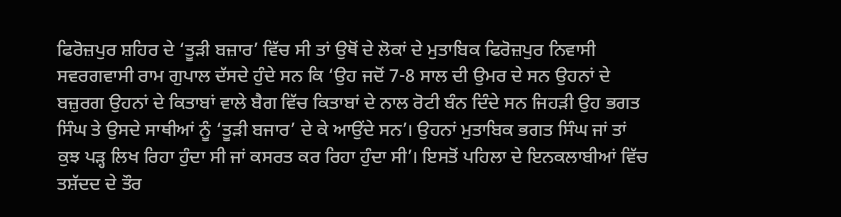ਫਿਰੋਜ਼ਪੁਰ ਸ਼ਹਿਰ ਦੇ ‘ਤੂੜੀ ਬਜ਼ਾਰ’ ਵਿੱਚ ਸੀ ਤਾਂ ਉਥੋਂ ਦੇ ਲੋਕਾਂ ਦੇ ਮੁਤਾਬਿਕ ਫਿਰੋਜ਼ਪੁਰ ਨਿਵਾਸੀ ਸਵਰਗਵਾਸੀ ਰਾਮ ਗੁਪਾਲ ਦੱਸਦੇ ਹੁੰਦੇ ਸਨ ਕਿ ‘ਉਹ ਜਦੋਂ 7-8 ਸਾਲ ਦੀ ਉਮਰ ਦੇ ਸਨ ਉਹਨਾਂ ਦੇ ਬਜ਼ੁਰਗ ਉਹਨਾਂ ਦੇ ਕਿਤਾਬਾਂ ਵਾਲੇ ਬੈਗ ਵਿੱਚ ਕਿਤਾਬਾਂ ਦੇ ਨਾਲ ਰੋਟੀ ਬੰਨ ਦਿੰਦੇ ਸਨ ਜਿਹੜੀ ਉਹ ਭਗਤ ਸਿੰਘ ਤੇ ਉਸਦੇ ਸਾਥੀਆਂ ਨੂੰ ‘ਤੂੜੀ ਬਜਾਰ’ ਦੇ ਕੇ ਆਉਂਦੇ ਸਨ’। ਉਹਨਾਂ ਮੁਤਾਬਿਕ ਭਗਤ ਸਿੰਘ ਜਾਂ ਤਾਂ ਕੁਝ ਪੜ੍ਹ ਲਿਖ ਰਿਹਾ ਹੁੰਦਾ ਸੀ ਜਾਂ ਕਸਰਤ ਕਰ ਰਿਹਾ ਹੁੰਦਾ ਸੀ’। ਇਸਤੋਂ ਪਹਿਲਾ ਦੇ ਇਨਕਲਾਬੀਆਂ ਵਿੱਚ ਤਸ਼ੱਦਦ ਦੇ ਤੌਰ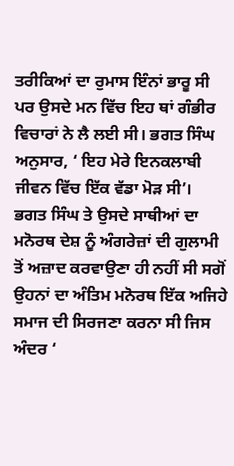ਤਰੀਕਿਆਂ ਦਾ ਰੁਮਾਸ ਇੰਨਾਂ ਭਾਰੂ ਸੀ ਪਰ ਉਸਦੇ ਮਨ ਵਿੱਚ ਇਹ ਥਾਂ ਗੰਭੀਰ ਵਿਚਾਰਾਂ ਨੇ ਲੈ ਲਈ ਸੀ। ਭਗਤ ਸਿੰਘ ਅਨੁਸਾਰ, ‘ ਇਹ ਮੇਰੇ ਇਨਕਲਾਬੀ ਜੀਵਨ ਵਿੱਚ ਇੱਕ ਵੱਡਾ ਮੋੜ ਸੀ’।
ਭਗਤ ਸਿੰਘ ਤੇ ਉਸਦੇ ਸਾਥੀਆਂ ਦਾ ਮਨੋਰਥ ਦੇਸ਼ ਨੂੰ ਅੰਗਰੇਜ਼ਾਂ ਦੀ ਗੁਲਾਮੀ ਤੋਂ ਅਜ਼ਾਦ ਕਰਵਾਉਣਾ ਹੀ ਨਹੀਂ ਸੀ ਸਗੋਂ ਉਹਨਾਂ ਦਾ ਅੰਤਿਮ ਮਨੋਰਥ ਇੱਕ ਅਜਿਹੇ ਸਮਾਜ ਦੀ ਸਿਰਜਣਾ ਕਰਨਾ ਸੀ ਜਿਸ ਅੰਦਰ ‘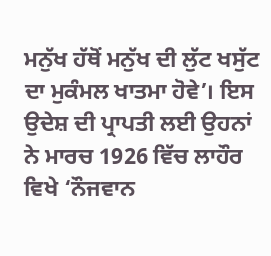ਮਨੁੱਖ ਹੱਥੋਂ ਮਨੁੱਖ ਦੀ ਲੁੱਟ ਖਸੁੱਟ ਦਾ ਮੁਕੰਮਲ ਖਾਤਮਾ ਹੋਵੇ’। ਇਸ ਉਦੇਸ਼ ਦੀ ਪ੍ਰਾਪਤੀ ਲਈ ਉਹਨਾਂ ਨੇ ਮਾਰਚ 1926 ਵਿੱਚ ਲਾਹੌਰ ਵਿਖੇ ‘ਨੌਜਵਾਨ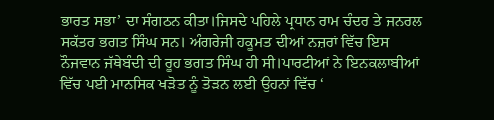ਭਾਰਤ ਸਭਾ’ ਦਾ ਸੰਗਠਨ ਕੀਤਾ।ਜਿਸਦੇ ਪਹਿਲੇ ਪ੍ਰਧਾਨ ਰਾਮ ਚੰਦਰ ਤੇ ਜਨਰਲ ਸਕੱਤਰ ਭਗਤ ਸਿੰਘ ਸਨ। ਅੰਗਰੇਜੀ ਹਕੂਮਤ ਦੀਆਂ ਨਜ਼ਰਾਂ ਵਿੱਚ ਇਸ ਨੌਜਵਾਨ ਜੱਥੇਬੰਦੀ ਦੀ ਰੂਹ ਭਗਤ ਸਿੰਘ ਹੀ ਸੀ।ਪਾਰਟੀਆਂ ਨੇ ਇਨਕਲਾਬੀਆਂ ਵਿੱਚ ਪਈ ਮਾਨਸਿਕ ਖੜੋਤ ਨੂੰ ਤੋੜਨ ਲਈ ਉਹਨਾਂ ਵਿੱਚ ‘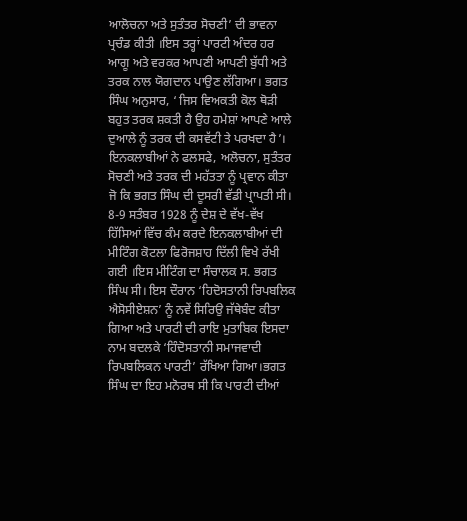ਆਲੋਚਨਾ ਅਤੇ ਸੁਤੰਤਰ ਸੋਚਣੀ’ ਦੀ ਭਾਵਨਾ ਪ੍ਰਚੰਡ ਕੀਤੀ ।ਇਸ ਤਰ੍ਹਾਂ ਪਾਰਟੀ ਅੰਦਰ ਹਰ ਆਗੂ ਅਤੇ ਵਰਕਰ ਆਪਣੀ ਆਪਣੀ ਬੁੱਧੀ ਅਤੇ ਤਰਕ ਨਾਲ ਯੋਗਦਾਨ ਪਾਉਣ ਲੱਗਿਆ। ਭਗਤ ਸਿੰਘ ਅਨੁਸਾਰ, ‘ ਜਿਸ ਵਿਅਕਤੀ ਕੋਲ ਥੋੜੀ ਬਹੁਤ ਤਰਕ ਸ਼ਕਤੀ ਹੈ ਉਹ ਹਮੇਸ਼ਾਂ ਆਪਣੇ ਆਲੇ ਦੁਆਲੇ ਨੂੰ ਤਰਕ ਦੀ ਕਸਵੱਟੀ ਤੇ ਪਰਖਦਾ ਹੈ’। ਇਨਕਲਾਬੀਆਂ ਨੇ ਫਲਸਫੇ, ਅਲੋਚਨਾ, ਸੁਤੰਤਰ ਸੋਚਣੀ ਅਤੇ ਤਰਕ ਦੀ ਮਹੱਤਤਾ ਨੂੰ ਪ੍ਰਵਾਨ ਕੀਤਾ ਜੋ ਕਿ ਭਗਤ ਸਿੰਘ ਦੀ ਦੂਸਰੀ ਵੱਡੀ ਪ੍ਰਾਪਤੀ ਸੀ।
8-9 ਸਤੰਬਰ 1928 ਨੂੰ ਦੇਸ਼ ਦੇ ਵੱਖ-ਵੱਖ ਹਿੱਸਿਆਂ ਵਿੱਚ ਕੰਮ ਕਰਦੇ ਇਨਕਲਾਬੀਆਂ ਦੀ ਮੀਟਿੰਗ ਕੋਟਲਾ ਫਿਰੋਜਸ਼ਾਹ ਦਿੱਲੀ ਵਿਖੇ ਰੱਖੀ ਗਈ ।ਇਸ ਮੀਟਿੰਗ ਦਾ ਸੰਚਾਲਕ ਸ. ਭਗਤ ਸਿੰਘ ਸੀ। ਇਸ ਦੌਰਾਨ ‘ਹਿਦੋਸਤਾਨੀ ਰਿਪਬਲਿਕ ਐਸੋਸੀਏਸ਼ਨ’ ਨੂੰ ਨਵੇਂ ਸਿਰਿਉ ਜੱਥੇਬੰਦ ਕੀਤਾ ਗਿਆ ਅਤੇ ਪਾਰਟੀ ਦੀ ਰਾਇ ਮੁਤਾਬਿਕ ਇਸਦਾ ਨਾਮ ਬਦਲਕੇ ‘ਹਿੰਦੋਸਤਾਨੀ ਸਮਾਜਵਾਦੀ ਰਿਪਬਲਿਕਨ ਪਾਰਟੀ’ ਰੱਖਿਆ ਗਿਆ।ਭਗਤ ਸਿੰਘ ਦਾ ਇਹ ਮਨੋਰਥ ਸੀ ਕਿ ਪਾਰਟੀ ਦੀਆਂ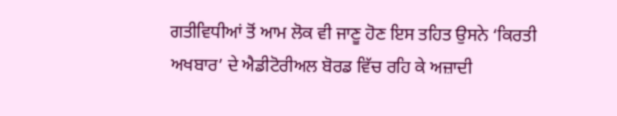ਗਤੀਵਿਧੀਆਂ ਤੋਂ ਆਮ ਲੋਕ ਵੀ ਜਾਣੂ ਹੋਣ ਇਸ ਤਹਿਤ ਉਸਨੇ ‘ਕਿਰਤੀ ਅਖਬਾਰ’ ਦੇ ਐਡੀਟੋਰੀਅਲ ਬੋਰਡ ਵਿੱਚ ਰਹਿ ਕੇ ਅਜ਼ਾਦੀ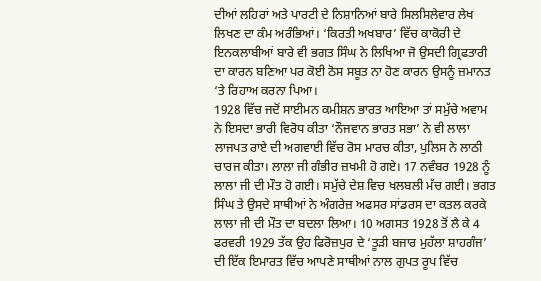ਦੀਆਂ ਲਹਿਰਾਂ ਅਤੇ ਪਾਰਟੀ ਦੇ ਨਿਸ਼ਾਨਿਆਂ ਬਾਰੇ ਸਿਲਸਿਲੇਵਾਰ ਲੇਖ ਲਿਖਣ ਦਾ ਕੰਮ ਅਰੰਭਿਆਂ। ‘ਕਿਰਤੀ ਅਖਬਾਰ’ ਵਿੱਚ ਕਾਕੋਰੀ ਦੇ ਇਨਕਲਾਬੀਆਂ ਬਾਰੇ ਵੀ ਭਗਤ ਸਿੰਘ ਨੇ ਲਿਖਿਆ ਜੋ ਉਸਦੀ ਗ੍ਰਿਫਤਾਰੀ ਦਾ ਕਾਰਨ ਬਣਿਆ ਪਰ ਕੋਈ ਠੋਸ ਸਬੂਤ ਨਾ ਹੋਣ ਕਾਰਨ ਉਸਨੂੰ ਜ਼ਮਾਨਤ ‘ਤੇ ਰਿਹਾਅ ਕਰਨਾ ਪਿਆ।
1928 ਵਿੱਚ ਜਦੋਂ ਸਾਈਮਨ ਕਮੀਸ਼ਨ ਭਾਰਤ ਆਇਆ ਤਾਂ ਸਮੁੱਚੇ ਅਵਾਮ ਨੇ ਇਸਦਾ ਭਾਰੀ ਵਿਰੋਧ ਕੀਤਾ ‘ਨੌਜਵਾਨ ਭਾਰਤ ਸਭਾ’ ਨੇ ਵੀ ਲਾਲਾ ਲਾਜਪਤ ਰਾਏ ਦੀ ਅਗਵਾਈ ਵਿੱਚ ਰੋਸ ਮਾਰਚ ਕੀਤਾ, ਪੁਲਿਸ ਨੇ ਲਾਠੀ ਚਾਰਜ ਕੀਤਾ। ਲਾਲਾ ਜੀ ਗੰਭੀਰ ਜ਼ਖਮੀ ਹੋ ਗਏ। 17 ਨਵੰਬਰ 1928 ਨੂੰ ਲਾਲਾ ਜੀ ਦੀ ਮੌਤ ਹੋ ਗਈ। ਸਮੁੱਚੇ ਦੇਸ਼ ਵਿਚ ਖਲਬਲੀ ਮੱਚ ਗਈ। ਭਗਤ ਸਿੰਘ ਤੇ ਉਸਦੇ ਸਾਥੀਆਂ ਨੇ ਅੰਗਰੇਜ਼ ਅਫਸਰ ਸਾਂਡਰਸ ਦਾ ਕਤਲ ਕਰਕੇ ਲਾਲਾ ਜੀ ਦੀ ਮੌਤ ਦਾ ਬਦਲਾ ਲਿਆ। 10 ਅਗਸਤ 1928 ਤੋਂ ਲੈ ਕੇ 4 ਫਰਵਰੀ 1929 ਤੱਕ ਉਹ ਫਿਰੋਜ਼ਪੁਰ ਦੇ ‘ਤੂੜੀ ਬਜਾਰ ਮੁਹੱਲਾ ਸ਼ਾਹਗੰਜ’ ਦੀ ਇੱਕ ਇਮਾਰਤ ਵਿੱਚ ਆਪਣੇ ਸਾਥੀਆਂ ਨਾਲ ਗੁਪਤ ਰੂਪ ਵਿੱਚ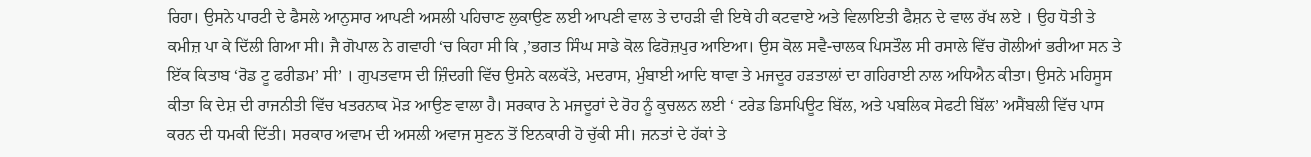ਰਿਹਾ। ਉਸਨੇ ਪਾਰਟੀ ਦੇ ਫੈਸਲੇ ਆਨੁਸਾਰ ਆਪਣੀ ਅਸਲੀ ਪਹਿਚਾਣ ਲੁਕਾਉਣ ਲਈ ਆਪਣੀ ਵਾਲ ਤੇ ਦਾਹੜੀ ਵੀ ਇਥੇ ਹੀ ਕਟਵਾਏ ਅਤੇ ਵਿਲਾਇਤੀ ਫੈਸ਼ਨ ਦੇ ਵਾਲ ਰੱਖ ਲਏ । ਉਹ ਧੋਤੀ ਤੇ ਕਮੀਜ਼ ਪਾ ਕੇ ਦਿੱਲੀ ਗਿਆ ਸੀ। ਜੈ ਗੋਪਾਲ ਨੇ ਗਵਾਹੀ ‘ਚ ਕਿਹਾ ਸੀ ਕਿ ,’ਭਗਤ ਸਿੰਘ ਸਾਡੇ ਕੋਲ ਫਿਰੋਜ਼ਪੁਰ ਆਇਆ। ਉਸ ਕੋਲ ਸਵੈ-ਚਾਲਕ ਪਿਸਤੌਲ ਸੀ ਰਸਾਲੇ ਵਿੱਚ ਗੋਲੀਆਂ ਭਰੀਆ ਸਨ ਤੇ ਇੱਕ ਕਿਤਾਬ ‘ਰੋਡ ਟੂ ਫਰੀਡਮ’ ਸੀ’ । ਗੁਪਤਵਾਸ ਦੀ ਜ਼ਿੰਦਗੀ ਵਿੱਚ ਉਸਨੇ ਕਲਕੱਤੇ, ਮਦਰਾਸ, ਮੁੰਬਾਈ ਆਦਿ ਥਾਵਾ ਤੇ ਮਜਦੂਰ ਹੜਤਾਲਾਂ ਦਾ ਗਹਿਰਾਈ ਨਾਲ ਅਧਿਐਨ ਕੀਤਾ। ਉਸਨੇ ਮਹਿਸੂਸ ਕੀਤਾ ਕਿ ਦੇਸ਼ ਦੀ ਰਾਜਨੀਤੀ ਵਿੱਚ ਖਤਰਨਾਕ ਮੋੜ ਆਉਣ ਵਾਲਾ ਹੈ। ਸਰਕਾਰ ਨੇ ਮਜਦੂਰਾਂ ਦੇ ਰੋਹ ਨੂੰ ਕੁਚਲਨ ਲਈ ‘ ਟਰੇਡ ਡਿਸਪਿਊਟ ਬਿੱਲ, ਅਤੇ ਪਬਲਿਕ ਸੇਫਟੀ ਬਿੱਲ’ ਅਸੈਂਬਲੀ ਵਿੱਚ ਪਾਸ ਕਰਨ ਦੀ ਧਮਕੀ ਦਿੱਤੀ। ਸਰਕਾਰ ਅਵਾਮ ਦੀ ਅਸਲੀ ਅਵਾਜ ਸੁਣਨ ਤੋਂ ਇਨਕਾਰੀ ਹੋ ਚੁੱਕੀ ਸੀ। ਜਨਤਾਂ ਦੇ ਹੱਕਾਂ ਤੇ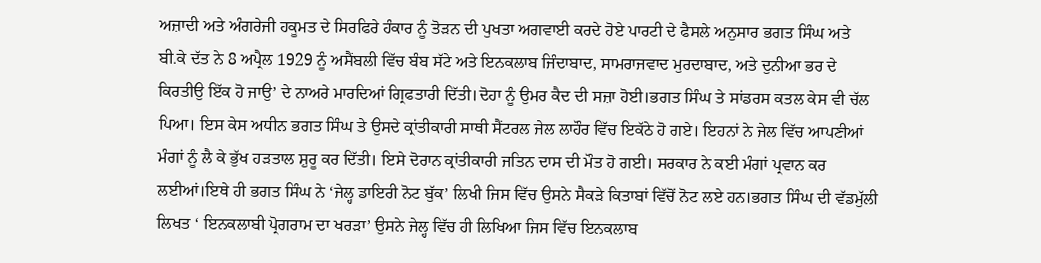ਅਜ਼ਾਦੀ ਅਤੇ ਅੰਗਰੇਜੀ ਹਕੂਮਤ ਦੇ ਸਿਰਫਿਰੇ ਹੰਕਾਰ ਨੂੰ ਤੋੜਨ ਦੀ ਪੁਖਤਾ ਅਗਵਾਈ ਕਰਦੇ ਹੋਏ ਪਾਰਟੀ ਦੇ ਫੈਸਲੇ ਅਨੁਸਾਰ ਭਗਤ ਸਿੰਘ ਅਤੇ ਬੀ.ਕੇ ਦੱਤ ਨੇ 8 ਅਪ੍ਰੈਲ 1929 ਨੂੰ ਅਸੈਂਬਲੀ ਵਿੱਚ ਬੰਬ ਸੱਟੇ ਅਤੇ ਇਨਕਲਾਬ ਜਿੰਦਾਬਾਦ, ਸਾਮਰਾਜਵਾਦ ਮੁਰਦਾਬਾਦ, ਅਤੇ ਦੁਨੀਆ ਭਰ ਦੇ ਕਿਰਤੀਉ ਇੱਕ ਹੋ ਜਾਉ’ ਦੇ ਨਾਅਰੇ ਮਾਰਦਿਆਂ ਗ੍ਰਿਫਤਾਰੀ ਦਿੱਤੀ।ਦੋਹਾ ਨੂੰ ਉਮਰ ਕੈਦ ਦੀ ਸਜ਼ਾ ਹੋਈ।ਭਗਤ ਸਿੰਘ ਤੇ ਸਾਂਡਰਸ ਕਤਲ ਕੇਸ ਵੀ ਚੱਲ ਪਿਆ। ਇਸ ਕੇਸ ਅਧੀਨ ਭਗਤ ਸਿੰਘ ਤੇ ਉਸਦੇ ਕ੍ਰਾਂਤੀਕਾਰੀ ਸਾਥੀ ਸੈਂਟਰਲ ਜੇਲ ਲਾਹੌਰ ਵਿੱਚ ਇਕੱਠੇ ਹੋ ਗਏ। ਇਹਨਾਂ ਨੇ ਜੇਲ ਵਿੱਚ ਆਪਣੀਆਂ ਮੰਗਾਂ ਨੂੰ ਲੈ ਕੇ ਭੁੱਖ ਹੜਤਾਲ ਸ਼ੁਰੂ ਕਰ ਦਿੱਤੀ। ਇਸੇ ਦੋਰਾਨ ਕ੍ਰਾਂਤੀਕਾਰੀ ਜਤਿਨ ਦਾਸ ਦੀ ਮੌਤ ਹੋ ਗਈ। ਸਰਕਾਰ ਨੇ ਕਈ ਮੰਗਾਂ ਪ੍ਰਵਾਨ ਕਰ ਲਈਆਂ।ਇਥੇ ਹੀ ਭਗਤ ਸਿੰਘ ਨੇ ‘ਜੇਲ੍ਹ ਡਾਇਰੀ ਨੋਟ ਬੁੱਕ’ ਲਿਖੀ ਜਿਸ ਵਿੱਚ ਉਸਨੇ ਸੈਕੜੇ ਕਿਤਾਬਾਂ ਵਿੱਚੋਂ ਨੋਟ ਲਏ ਹਨ।ਭਗਤ ਸਿੰਘ ਦੀ ਵੱਡਮੁੱਲੀ ਲਿਖਤ ‘ ਇਨਕਲਾਬੀ ਪ੍ਰੋਗਰਾਮ ਦਾ ਖਰੜਾ’ ਉਸਨੇ ਜੇਲ੍ਹ ਵਿੱਚ ਹੀ ਲਿਖਿਆ ਜਿਸ ਵਿੱਚ ਇਨਕਲਾਬ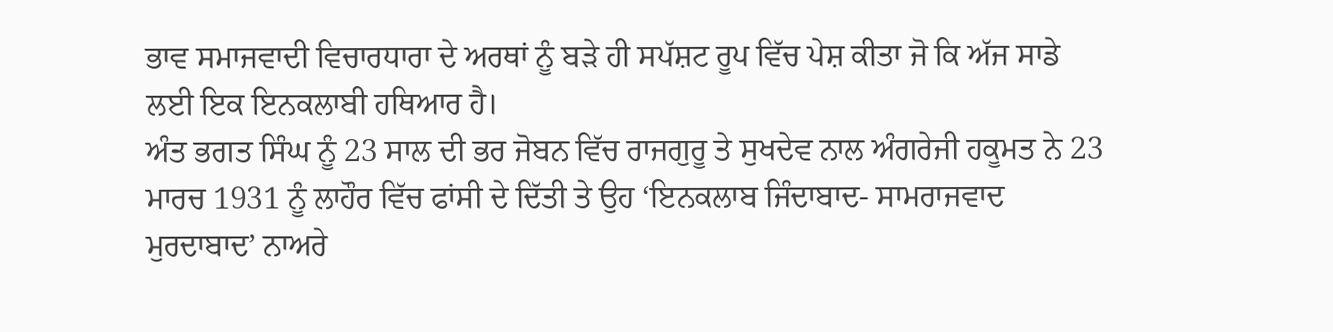ਭਾਵ ਸਮਾਜਵਾਦੀ ਵਿਚਾਰਧਾਰਾ ਦੇ ਅਰਥਾਂ ਨੂੰ ਬੜੇ ਹੀ ਸਪੱਸ਼ਟ ਰੂਪ ਵਿੱਚ ਪੇਸ਼ ਕੀਤਾ ਜੋ ਕਿ ਅੱਜ ਸਾਡੇ ਲਈ ਇਕ ਇਨਕਲਾਬੀ ਹਥਿਆਰ ਹੈ।
ਅੰਤ ਭਗਤ ਸਿੰਘ ਨੂੰ 23 ਸਾਲ ਦੀ ਭਰ ਜੋਬਨ ਵਿੱਚ ਰਾਜਗੁਰੂ ਤੇ ਸੁਖਦੇਵ ਨਾਲ ਅੰਗਰੇਜੀ ਹਕੂਮਤ ਨੇ 23 ਮਾਰਚ 1931 ਨੂੰ ਲਾਹੌਰ ਵਿੱਚ ਫਾਂਸੀ ਦੇ ਦਿੱਤੀ ਤੇ ਉਹ ‘ਇਨਕਲਾਬ ਜਿੰਦਾਬਾਦ- ਸਾਮਰਾਜਵਾਦ ਮੁਰਦਾਬਾਦ’ ਨਾਅਰੇ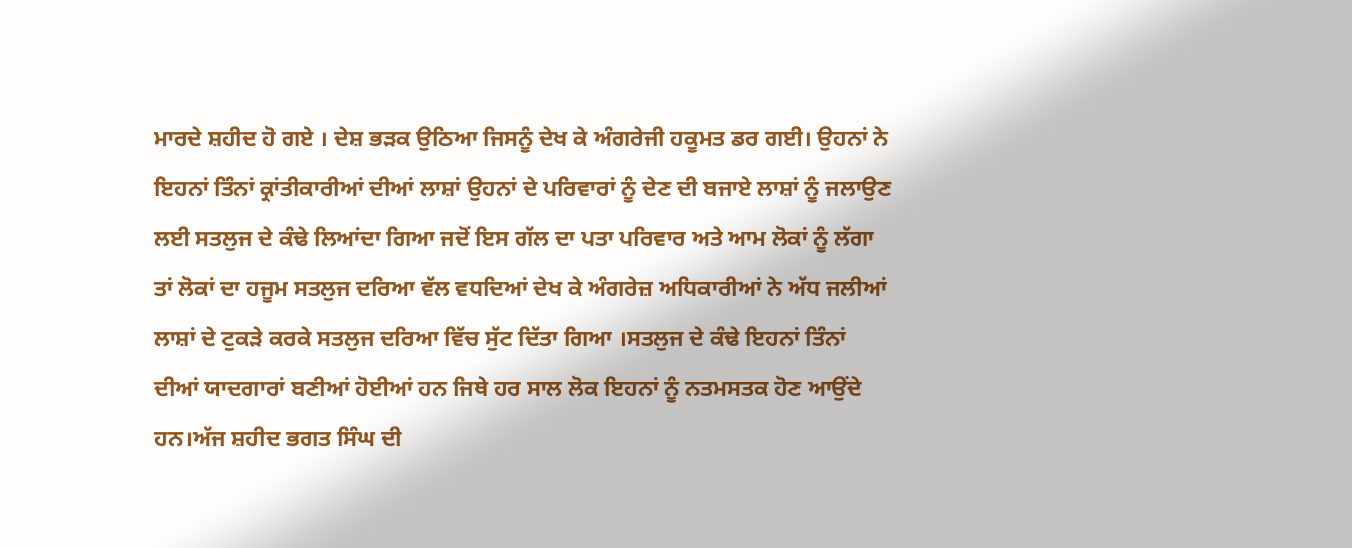ਮਾਰਦੇ ਸ਼ਹੀਦ ਹੋ ਗਏ । ਦੇਸ਼ ਭੜਕ ਉਠਿਆ ਜਿਸਨੂੰ ਦੇਖ ਕੇ ਅੰਗਰੇਜੀ ਹਕੂਮਤ ਡਰ ਗਈ। ਉਹਨਾਂ ਨੇ ਇਹਨਾਂ ਤਿੰਨਾਂ ਕ੍ਰਾਂਤੀਕਾਰੀਆਂ ਦੀਆਂ ਲਾਸ਼ਾਂ ਉਹਨਾਂ ਦੇ ਪਰਿਵਾਰਾਂ ਨੂੰ ਦੇਣ ਦੀ ਬਜਾਏ ਲਾਸ਼ਾਂ ਨੂੰ ਜਲਾਉਣ ਲਈ ਸਤਲੁਜ ਦੇ ਕੰਢੇ ਲਿਆਂਦਾ ਗਿਆ ਜਦੋਂ ਇਸ ਗੱਲ ਦਾ ਪਤਾ ਪਰਿਵਾਰ ਅਤੇ ਆਮ ਲੋਕਾਂ ਨੂੰ ਲੱਗਾ ਤਾਂ ਲੋਕਾਂ ਦਾ ਹਜੂਮ ਸਤਲੁਜ ਦਰਿਆ ਵੱਲ ਵਧਦਿਆਂ ਦੇਖ ਕੇ ਅੰਗਰੇਜ਼ ਅਧਿਕਾਰੀਆਂ ਨੇ ਅੱਧ ਜਲੀਆਂ ਲਾਸ਼ਾਂ ਦੇ ਟੁਕੜੇ ਕਰਕੇ ਸਤਲੁਜ ਦਰਿਆ ਵਿੱਚ ਸੁੱਟ ਦਿੱਤਾ ਗਿਆ ।ਸਤਲੁਜ ਦੇ ਕੰਢੇ ਇਹਨਾਂ ਤਿੰਨਾਂ ਦੀਆਂ ਯਾਦਗਾਰਾਂ ਬਣੀਆਂ ਹੋਈਆਂ ਹਨ ਜਿਥੇ ਹਰ ਸਾਲ ਲੋਕ ਇਹਨਾਂ ਨੂੰ ਨਤਮਸਤਕ ਹੋਣ ਆਉਂਦੇ ਹਨ।ਅੱਜ ਸ਼ਹੀਦ ਭਗਤ ਸਿੰਘ ਦੀ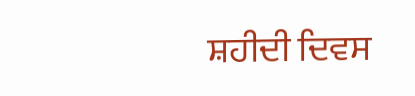ਸ਼ਹੀਦੀ ਦਿਵਸ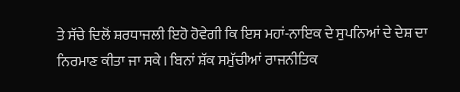ਤੇ ਸੱਚੇ ਦਿਲੋਂ ਸ਼ਰਧਾਜਲੀ ਇਹੋ ਹੋਵੇਗੀ ਕਿ ਇਸ ਮਹਾਂ-ਨਾਇਕ ਦੇ ਸੁਪਨਿਆਂ ਦੇ ਦੇਸ਼ ਦਾ ਨਿਰਮਾਣ ਕੀਤਾ ਜਾ ਸਕੇ। ਬਿਨਾਂ ਸ਼ੱਕ ਸਮੁੱਚੀਆਂ ਰਾਜਨੀਤਿਕ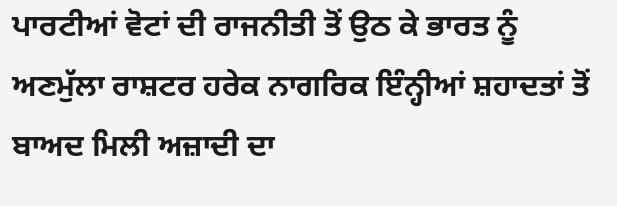ਪਾਰਟੀਆਂ ਵੋਟਾਂ ਦੀ ਰਾਜਨੀਤੀ ਤੋਂ ਉਠ ਕੇ ਭਾਰਤ ਨੂੰ ਅਣਮੁੱਲਾ ਰਾਸ਼ਟਰ ਹਰੇਕ ਨਾਗਰਿਕ ਇੰਨ੍ਹੀਆਂ ਸ਼ਹਾਦਤਾਂ ਤੋਂ ਬਾਅਦ ਮਿਲੀ ਅਜ਼ਾਦੀ ਦਾ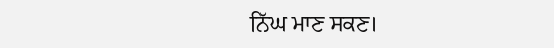ਨਿੱਘ ਮਾਣ ਸਕਣ।